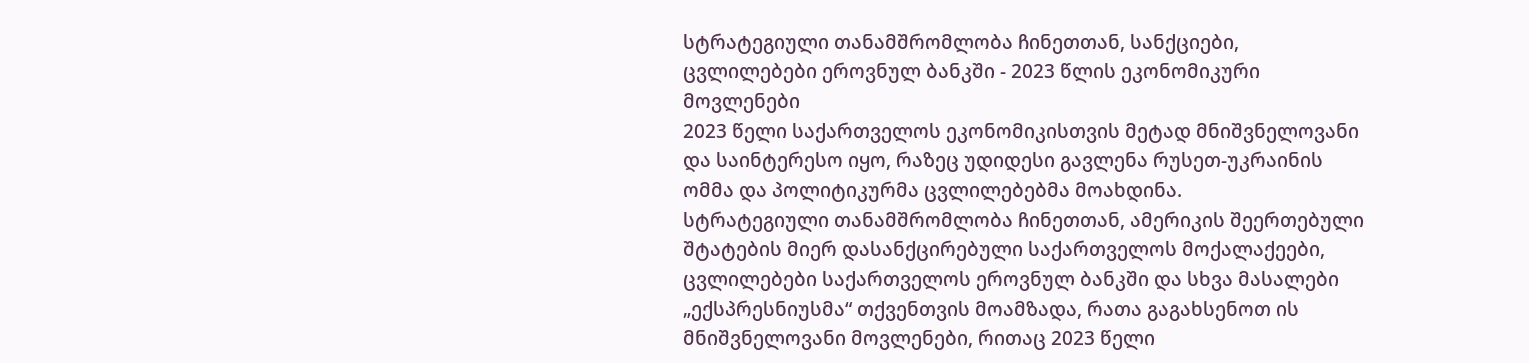სტრატეგიული თანამშრომლობა ჩინეთთან, სანქციები, ცვლილებები ეროვნულ ბანკში - 2023 წლის ეკონომიკური მოვლენები
2023 წელი საქართველოს ეკონომიკისთვის მეტად მნიშვნელოვანი და საინტერესო იყო, რაზეც უდიდესი გავლენა რუსეთ-უკრაინის ომმა და პოლიტიკურმა ცვლილებებმა მოახდინა.
სტრატეგიული თანამშრომლობა ჩინეთთან, ამერიკის შეერთებული შტატების მიერ დასანქცირებული საქართველოს მოქალაქეები, ცვლილებები საქართველოს ეროვნულ ბანკში და სხვა მასალები „ექსპრესნიუსმა“ თქვენთვის მოამზადა, რათა გაგახსენოთ ის მნიშვნელოვანი მოვლენები, რითაც 2023 წელი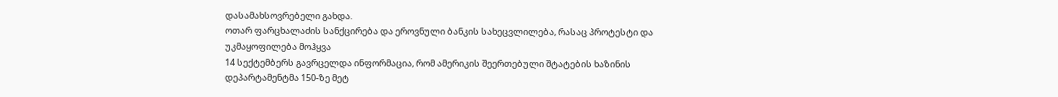დასამახსოვრებელი გახდა.
ოთარ ფარცხალაძის სანქცირება და ეროვნული ბანკის სახეცვლილება, რასაც პროტესტი და უკმაყოფილება მოჰყვა
14 სექტემბერს გავრცელდა ინფორმაცია, რომ ამერიკის შეერთებული შტატების ხაზინის დეპარტამენტმა 150-ზე მეტ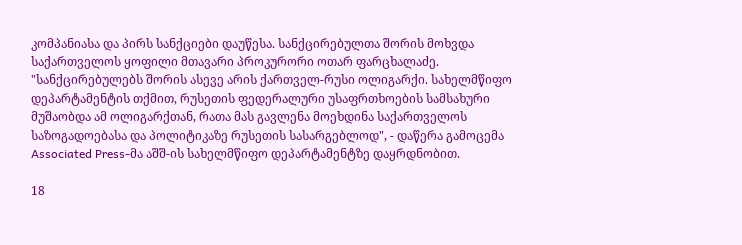კომპანიასა და პირს სანქციები დაუწესა. სანქცირებულთა შორის მოხვდა საქართველოს ყოფილი მთავარი პროკურორი ოთარ ფარცხალაძე.
"სანქცირებულებს შორის ასევე არის ქართველ-რუსი ოლიგარქი. სახელმწიფო დეპარტამენტის თქმით, რუსეთის ფედერალური უსაფრთხოების სამსახური მუშაობდა ამ ოლიგარქთან, რათა მას გავლენა მოეხდინა საქართველოს საზოგადოებასა და პოლიტიკაზე რუსეთის სასარგებლოდ", - დაწერა გამოცემა Associated Press-მა აშშ-ის სახელმწიფო დეპარტამენტზე დაყრდნობით.

18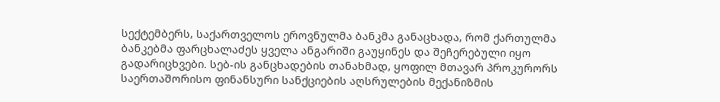სექტემბერს, საქართველოს ეროვნულმა ბანკმა განაცხადა, რომ ქართულმა ბანკებმა ფარცხალაძეს ყველა ანგარიში გაუყინეს და შეჩერებული იყო გადარიცხვები. სებ-ის განცხადების თანახმად, ყოფილ მთავარ პროკურორს საერთაშორისო ფინანსური სანქციების აღსრულების მექანიზმის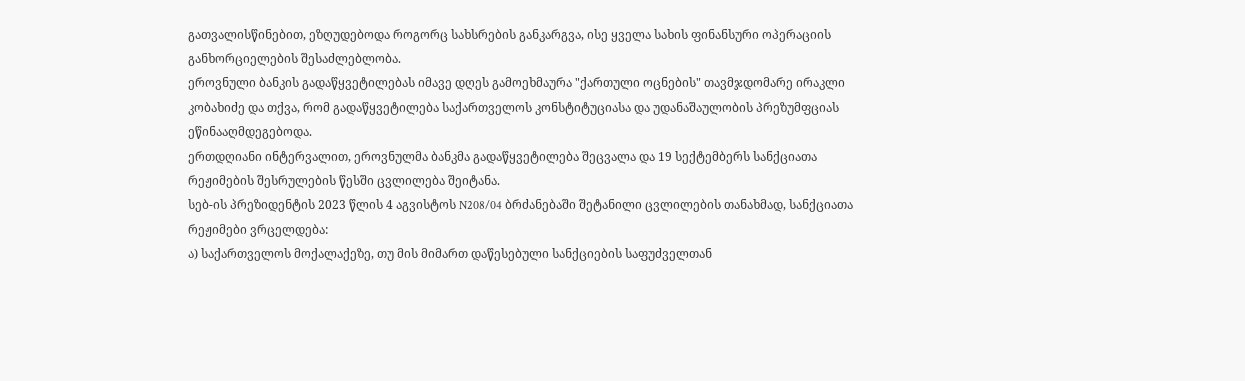გათვალისწინებით, ეზღუდებოდა როგორც სახსრების განკარგვა, ისე ყველა სახის ფინანსური ოპერაციის განხორციელების შესაძლებლობა.
ეროვნული ბანკის გადაწყვეტილებას იმავე დღეს გამოეხმაურა "ქართული ოცნების" თავმჯდომარე ირაკლი კობახიძე და თქვა, რომ გადაწყვეტილება საქართველოს კონსტიტუციასა და უდანაშაულობის პრეზუმფციას ეწინააღმდეგებოდა.
ერთდღიანი ინტერვალით, ეროვნულმა ბანკმა გადაწყვეტილება შეცვალა და 19 სექტემბერს სანქციათა რეჟიმების შესრულების წესში ცვლილება შეიტანა.
სებ-ის პრეზიდენტის 2023 წლის 4 აგვისტოს N208/04 ბრძანებაში შეტანილი ცვლილების თანახმად, სანქციათა რეჟიმები ვრცელდება:
ა) საქართველოს მოქალაქეზე, თუ მის მიმართ დაწესებული სანქციების საფუძველთან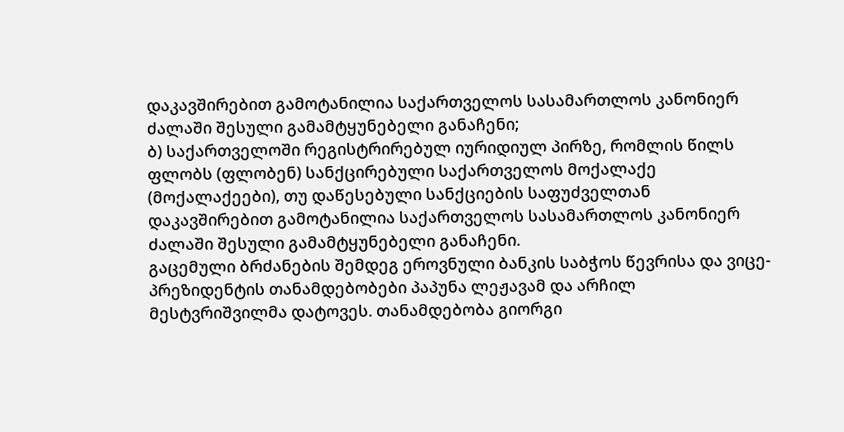დაკავშირებით გამოტანილია საქართველოს სასამართლოს კანონიერ ძალაში შესული გამამტყუნებელი განაჩენი;
ბ) საქართველოში რეგისტრირებულ იურიდიულ პირზე, რომლის წილს ფლობს (ფლობენ) სანქცირებული საქართველოს მოქალაქე (მოქალაქეები), თუ დაწესებული სანქციების საფუძველთან დაკავშირებით გამოტანილია საქართველოს სასამართლოს კანონიერ ძალაში შესული გამამტყუნებელი განაჩენი.
გაცემული ბრძანების შემდეგ ეროვნული ბანკის საბჭოს წევრისა და ვიცე-პრეზიდენტის თანამდებობები პაპუნა ლეჟავამ და არჩილ მესტვრიშვილმა დატოვეს. თანამდებობა გიორგი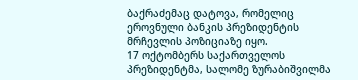ბაქრაძემაც დატოვა, რომელიც ეროვნული ბანკის პრეზიდენტის მრჩევლის პოზიციაზე იყო.
17 ოქტომბერს საქართველოს პრეზიდენტმა, სალომე ზურაბიშვილმა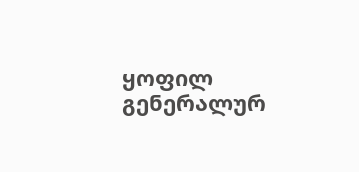ყოფილ გენერალურ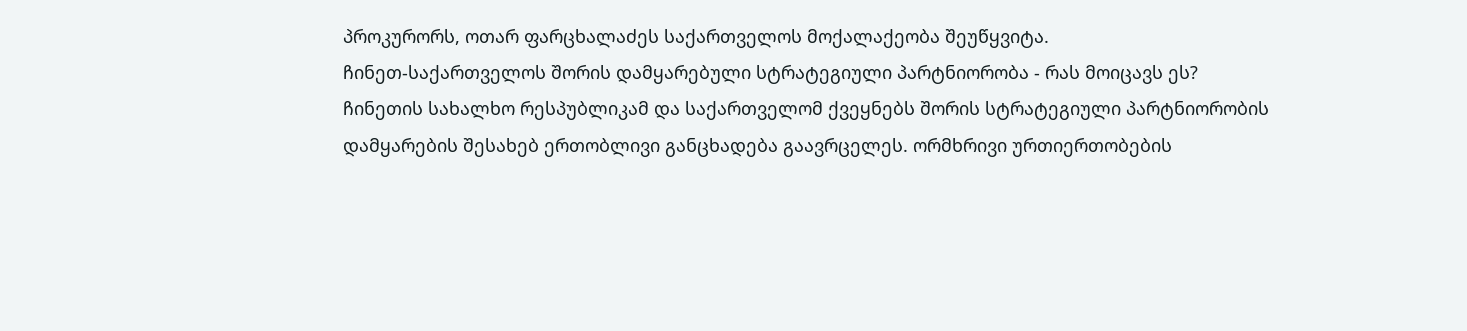პროკურორს, ოთარ ფარცხალაძეს საქართველოს მოქალაქეობა შეუწყვიტა.
ჩინეთ-საქართველოს შორის დამყარებული სტრატეგიული პარტნიორობა - რას მოიცავს ეს?
ჩინეთის სახალხო რესპუბლიკამ და საქართველომ ქვეყნებს შორის სტრატეგიული პარტნიორობის დამყარების შესახებ ერთობლივი განცხადება გაავრცელეს. ორმხრივი ურთიერთობების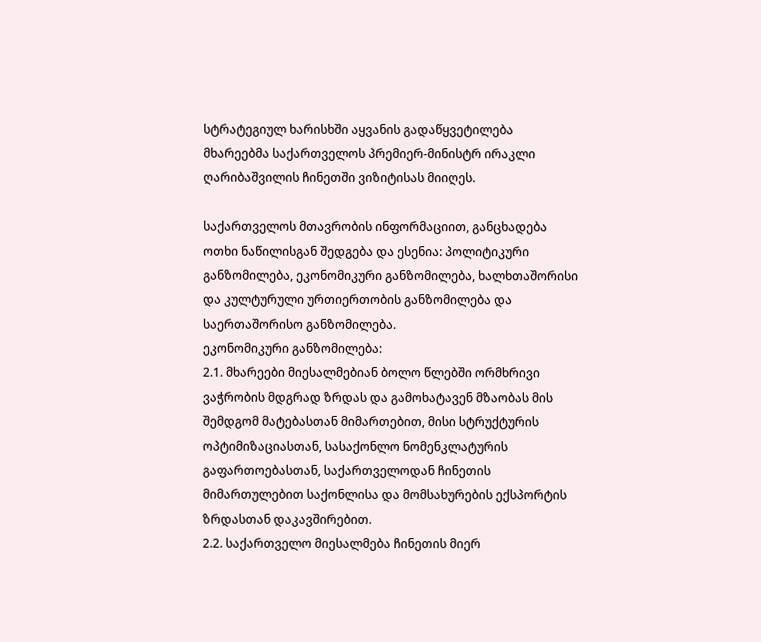სტრატეგიულ ხარისხში აყვანის გადაწყვეტილება მხარეებმა საქართველოს პრემიერ-მინისტრ ირაკლი ღარიბაშვილის ჩინეთში ვიზიტისას მიიღეს.

საქართველოს მთავრობის ინფორმაციით, განცხადება ოთხი ნაწილისგან შედგება და ესენია: პოლიტიკური განზომილება, ეკონომიკური განზომილება, ხალხთაშორისი და კულტურული ურთიერთობის განზომილება და საერთაშორისო განზომილება.
ეკონომიკური განზომილება:
2.1. მხარეები მიესალმებიან ბოლო წლებში ორმხრივი ვაჭრობის მდგრად ზრდას და გამოხატავენ მზაობას მის შემდგომ მატებასთან მიმართებით, მისი სტრუქტურის ოპტიმიზაციასთან, სასაქონლო ნომენკლატურის გაფართოებასთან, საქართველოდან ჩინეთის მიმართულებით საქონლისა და მომსახურების ექსპორტის ზრდასთან დაკავშირებით.
2.2. საქართველო მიესალმება ჩინეთის მიერ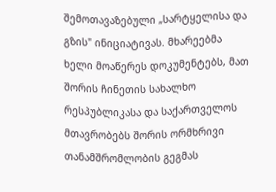შემოთავაზებული „სარტყელისა და გზის" ინიციატივას. მხარეებმა ხელი მოაწერეს დოკუმენტებს, მათ შორის ჩინეთის სახალხო რესპუბლიკასა და საქართველოს მთავრობებს შორის ორმხრივი თანამშრომლობის გეგმას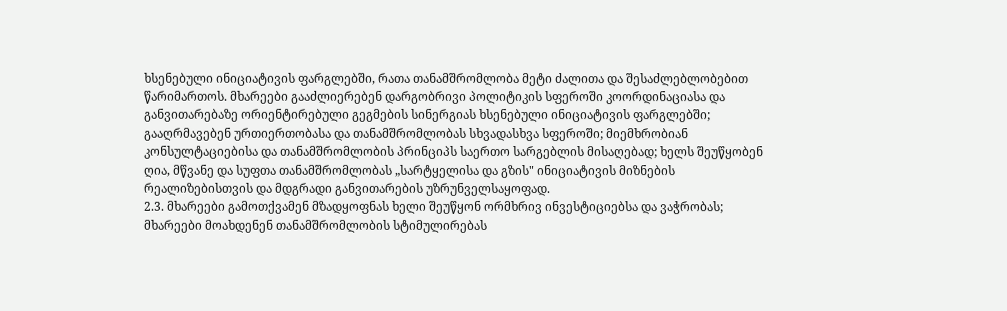ხსენებული ინიციატივის ფარგლებში, რათა თანამშრომლობა მეტი ძალითა და შესაძლებლობებით წარიმართოს. მხარეები გააძლიერებენ დარგობრივი პოლიტიკის სფეროში კოორდინაციასა და განვითარებაზე ორიენტირებული გეგმების სინერგიას ხსენებული ინიციატივის ფარგლებში; გააღრმავებენ ურთიერთობასა და თანამშრომლობას სხვადასხვა სფეროში; მიემხრობიან კონსულტაციებისა და თანამშრომლობის პრინციპს საერთო სარგებლის მისაღებად; ხელს შეუწყობენ ღია, მწვანე და სუფთა თანამშრომლობას „სარტყელისა და გზის" ინიციატივის მიზნების რეალიზებისთვის და მდგრადი განვითარების უზრუნველსაყოფად.
2.3. მხარეები გამოთქვამენ მზადყოფნას ხელი შეუწყონ ორმხრივ ინვესტიციებსა და ვაჭრობას; მხარეები მოახდენენ თანამშრომლობის სტიმულირებას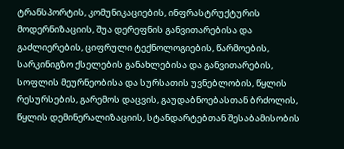ტრანსპორტის, კომუნიკაციების, ინფრასტრუქტურის მოდერნიზაციის, შუა დერეფნის განვითარებისა და გაძლიერების, ციფრული ტექნოლოგიების, წარმოების, სარკინიგზო ქსელების განახლებისა და განვითარების, სოფლის მეურნეობისა და სურსათის უვნებლობის, წყლის რესურსების, გარემოს დაცვის, გაუდაბნოებასთან ბრძოლის, წყლის დემინერალიზაციის, სტანდარტებთან შესაბამისობის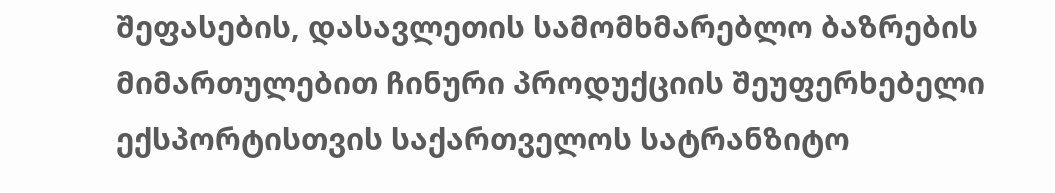შეფასების, დასავლეთის სამომხმარებლო ბაზრების მიმართულებით ჩინური პროდუქციის შეუფერხებელი ექსპორტისთვის საქართველოს სატრანზიტო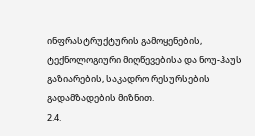ინფრასტრუქტურის გამოყენების, ტექნოლოგიური მიღწევებისა და ნოუ-ჰაუს გაზიარების, საკადრო რესურსების გადამზადების მიზნით.
2.4.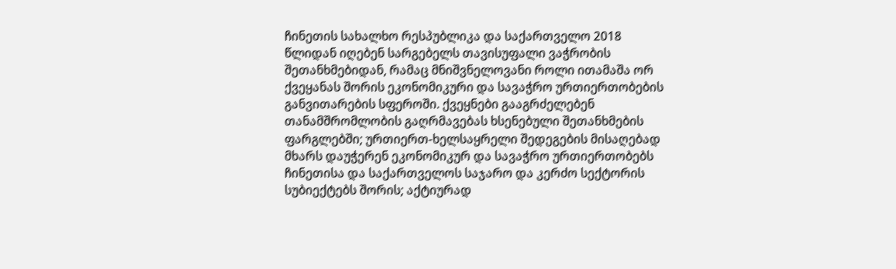ჩინეთის სახალხო რესპუბლიკა და საქართველო 2018 წლიდან იღებენ სარგებელს თავისუფალი ვაჭრობის შეთანხმებიდან, რამაც მნიშვნელოვანი როლი ითამაშა ორ ქვეყანას შორის ეკონომიკური და სავაჭრო ურთიერთობების განვითარების სფეროში. ქვეყნები გააგრძელებენ თანამშრომლობის გაღრმავებას ხსენებული შეთანხმების ფარგლებში; ურთიერთ-ხელსაყრელი შედეგების მისაღებად მხარს დაუჭერენ ეკონომიკურ და სავაჭრო ურთიერთობებს ჩინეთისა და საქართველოს საჯარო და კერძო სექტორის სუბიექტებს შორის; აქტიურად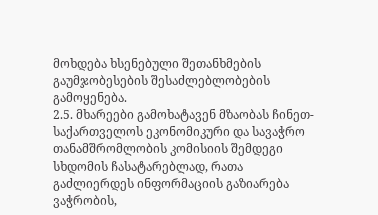მოხდება ხსენებული შეთანხმების გაუმჯობესების შესაძლებლობების გამოყენება.
2.5. მხარეები გამოხატავენ მზაობას ჩინეთ-საქართველოს ეკონომიკური და სავაჭრო თანამშრომლობის კომისიის შემდეგი სხდომის ჩასატარებლად, რათა გაძლიერდეს ინფორმაციის გაზიარება ვაჭრობის,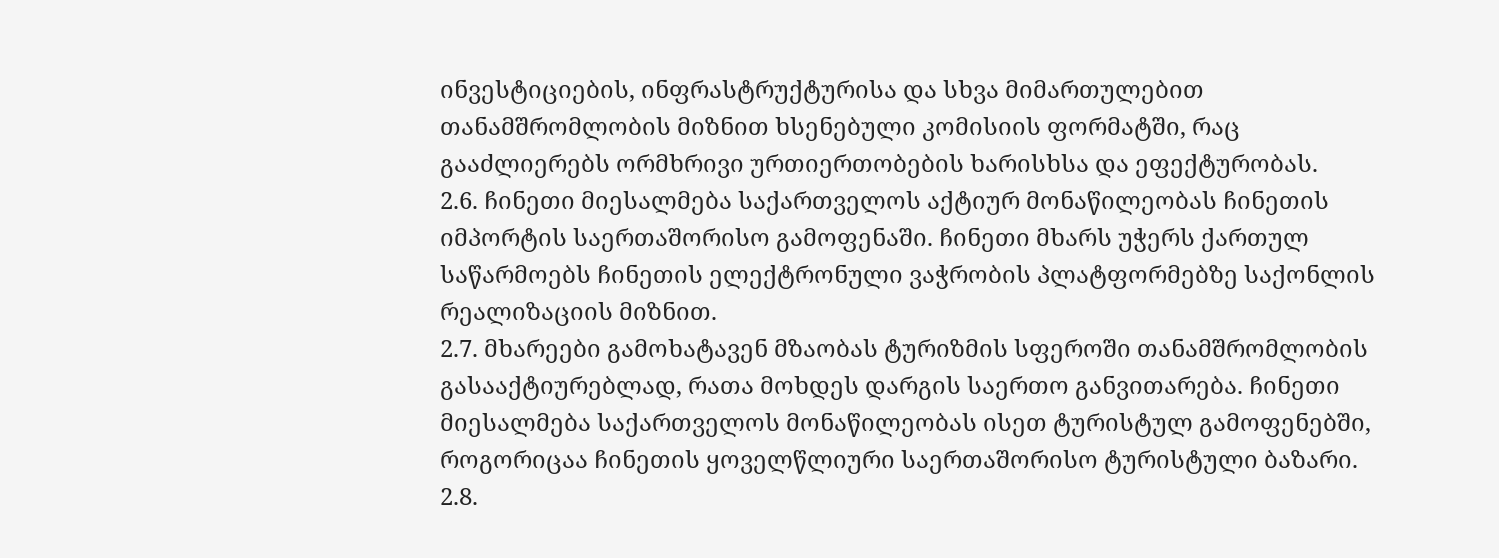ინვესტიციების, ინფრასტრუქტურისა და სხვა მიმართულებით თანამშრომლობის მიზნით ხსენებული კომისიის ფორმატში, რაც გააძლიერებს ორმხრივი ურთიერთობების ხარისხსა და ეფექტურობას.
2.6. ჩინეთი მიესალმება საქართველოს აქტიურ მონაწილეობას ჩინეთის იმპორტის საერთაშორისო გამოფენაში. ჩინეთი მხარს უჭერს ქართულ საწარმოებს ჩინეთის ელექტრონული ვაჭრობის პლატფორმებზე საქონლის რეალიზაციის მიზნით.
2.7. მხარეები გამოხატავენ მზაობას ტურიზმის სფეროში თანამშრომლობის გასააქტიურებლად, რათა მოხდეს დარგის საერთო განვითარება. ჩინეთი მიესალმება საქართველოს მონაწილეობას ისეთ ტურისტულ გამოფენებში, როგორიცაა ჩინეთის ყოველწლიური საერთაშორისო ტურისტული ბაზარი.
2.8.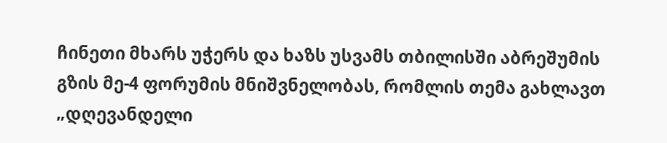ჩინეთი მხარს უჭერს და ხაზს უსვამს თბილისში აბრეშუმის გზის მე-4 ფორუმის მნიშვნელობას, რომლის თემა გახლავთ „დღევანდელი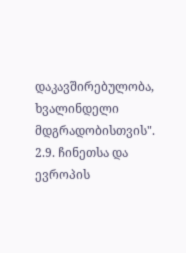დაკავშირებულობა, ხვალინდელი მდგრადობისთვის".
2.9. ჩინეთსა და ევროპის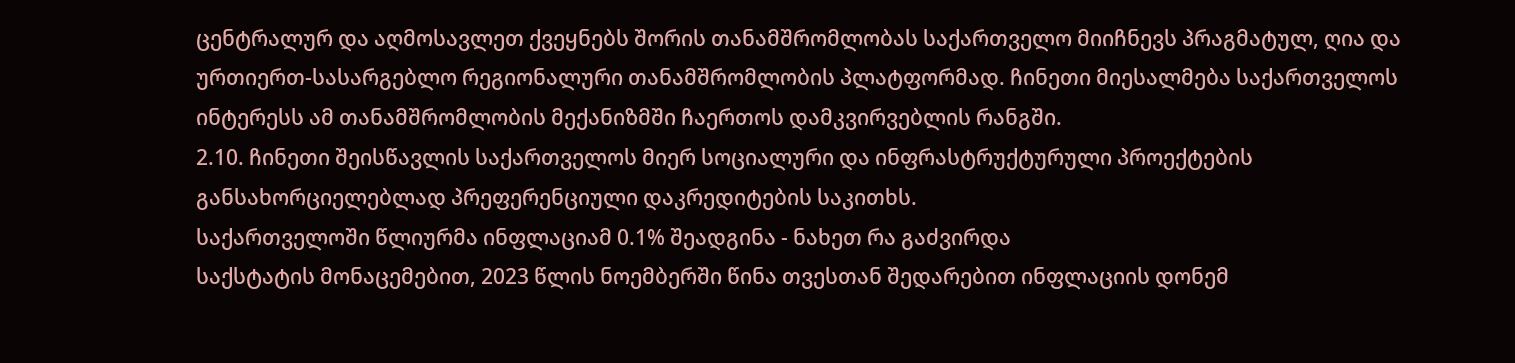ცენტრალურ და აღმოსავლეთ ქვეყნებს შორის თანამშრომლობას საქართველო მიიჩნევს პრაგმატულ, ღია და ურთიერთ-სასარგებლო რეგიონალური თანამშრომლობის პლატფორმად. ჩინეთი მიესალმება საქართველოს ინტერესს ამ თანამშრომლობის მექანიზმში ჩაერთოს დამკვირვებლის რანგში.
2.10. ჩინეთი შეისწავლის საქართველოს მიერ სოციალური და ინფრასტრუქტურული პროექტების განსახორციელებლად პრეფერენციული დაკრედიტების საკითხს.
საქართველოში წლიურმა ინფლაციამ 0.1% შეადგინა - ნახეთ რა გაძვირდა
საქსტატის მონაცემებით, 2023 წლის ნოემბერში წინა თვესთან შედარებით ინფლაციის დონემ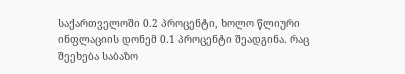საქართველოში 0.2 პროცენტი, ხოლო წლიური ინფლაციის დონემ 0.1 პროცენტი შეადგინა. რაც შეეხება საბაზო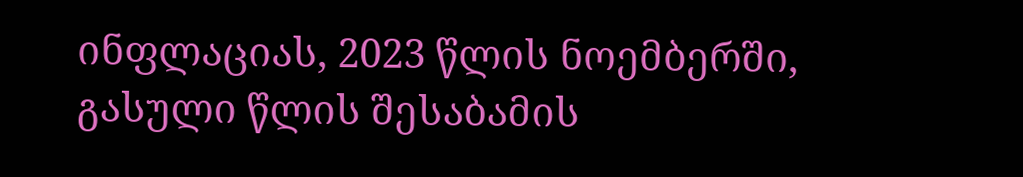ინფლაციას, 2023 წლის ნოემბერში, გასული წლის შესაბამის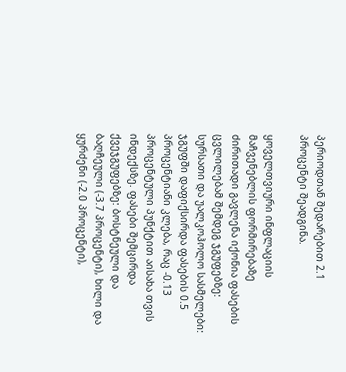პერიოდთან შედარებით 2.1 პროცენტი შეადგინა.

ყოველთვიური ინფლაციის მაჩვენებლის ფორმირებაზე ძირითადი გავლენა იქონია ფასების ცვლილებამ შემდეგ ჯგუფებზე:
სურსათი და უალკოჰოლო სასმელები: ჯგუფში დაფიქსირდა ფასების 0.5 პროცენტიანი კლება, რაც -0.13 პროცენტული პუნქტით აისახა თვის ინდექსზე. ფასები შემცირდა ქვეჯგუფებზე: ბოსტნეული და ბაღჩეული (-3.7 პროცენტი), ხილი და ყურძენი (-2.0 პროცენტი),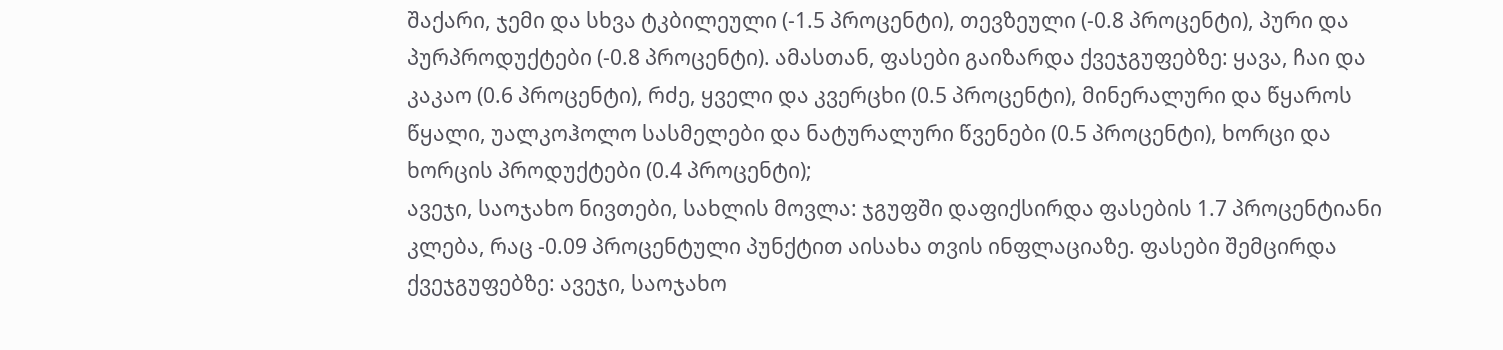შაქარი, ჯემი და სხვა ტკბილეული (-1.5 პროცენტი), თევზეული (-0.8 პროცენტი), პური და პურპროდუქტები (-0.8 პროცენტი). ამასთან, ფასები გაიზარდა ქვეჯგუფებზე: ყავა, ჩაი და კაკაო (0.6 პროცენტი), რძე, ყველი და კვერცხი (0.5 პროცენტი), მინერალური და წყაროს წყალი, უალკოჰოლო სასმელები და ნატურალური წვენები (0.5 პროცენტი), ხორცი და ხორცის პროდუქტები (0.4 პროცენტი);
ავეჯი, საოჯახო ნივთები, სახლის მოვლა: ჯგუფში დაფიქსირდა ფასების 1.7 პროცენტიანი კლება, რაც -0.09 პროცენტული პუნქტით აისახა თვის ინფლაციაზე. ფასები შემცირდა ქვეჯგუფებზე: ავეჯი, საოჯახო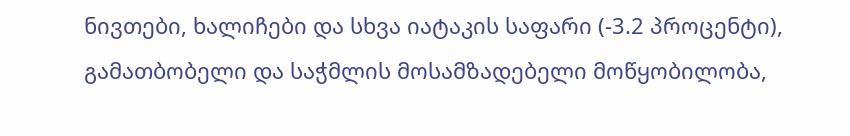ნივთები, ხალიჩები და სხვა იატაკის საფარი (-3.2 პროცენტი), გამათბობელი და საჭმლის მოსამზადებელი მოწყობილობა,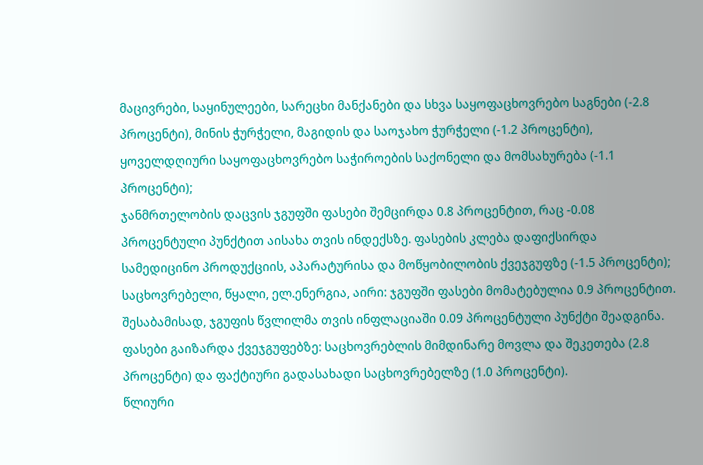მაცივრები, საყინულეები, სარეცხი მანქანები და სხვა საყოფაცხოვრებო საგნები (-2.8 პროცენტი), მინის ჭურჭელი, მაგიდის და საოჯახო ჭურჭელი (-1.2 პროცენტი), ყოველდღიური საყოფაცხოვრებო საჭიროების საქონელი და მომსახურება (-1.1 პროცენტი);
ჯანმრთელობის დაცვის ჯგუფში ფასები შემცირდა 0.8 პროცენტით, რაც -0.08 პროცენტული პუნქტით აისახა თვის ინდექსზე. ფასების კლება დაფიქსირდა სამედიცინო პროდუქციის, აპარატურისა და მოწყობილობის ქვეჯგუფზე (-1.5 პროცენტი);
საცხოვრებელი, წყალი, ელ.ენერგია, აირი: ჯგუფში ფასები მომატებულია 0.9 პროცენტით. შესაბამისად, ჯგუფის წვლილმა თვის ინფლაციაში 0.09 პროცენტული პუნქტი შეადგინა. ფასები გაიზარდა ქვეჯგუფებზე: საცხოვრებლის მიმდინარე მოვლა და შეკეთება (2.8 პროცენტი) და ფაქტიური გადასახადი საცხოვრებელზე (1.0 პროცენტი).
წლიური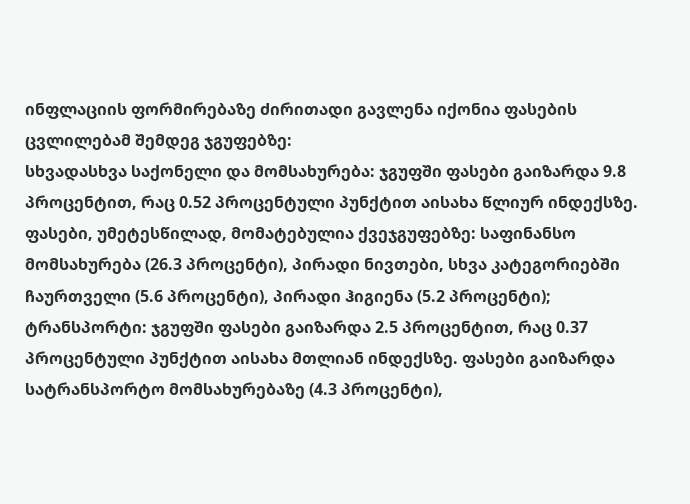ინფლაციის ფორმირებაზე ძირითადი გავლენა იქონია ფასების ცვლილებამ შემდეგ ჯგუფებზე:
სხვადასხვა საქონელი და მომსახურება: ჯგუფში ფასები გაიზარდა 9.8 პროცენტით, რაც 0.52 პროცენტული პუნქტით აისახა წლიურ ინდექსზე. ფასები, უმეტესწილად, მომატებულია ქვეჯგუფებზე: საფინანსო მომსახურება (26.3 პროცენტი), პირადი ნივთები, სხვა კატეგორიებში ჩაურთველი (5.6 პროცენტი), პირადი ჰიგიენა (5.2 პროცენტი);
ტრანსპორტი: ჯგუფში ფასები გაიზარდა 2.5 პროცენტით, რაც 0.37 პროცენტული პუნქტით აისახა მთლიან ინდექსზე. ფასები გაიზარდა სატრანსპორტო მომსახურებაზე (4.3 პროცენტი),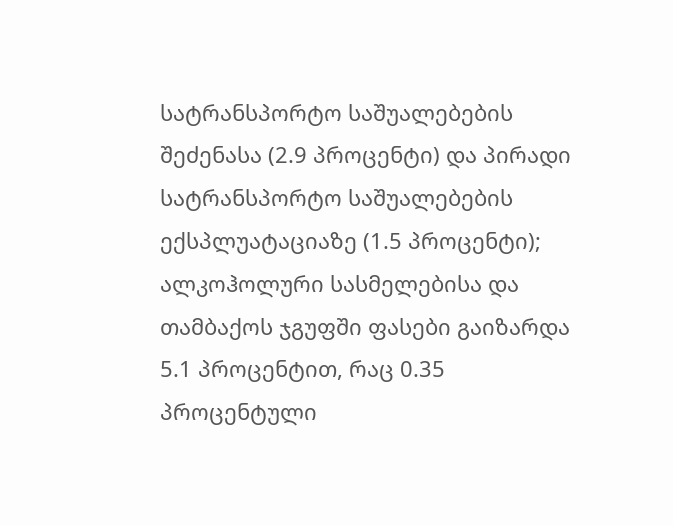სატრანსპორტო საშუალებების შეძენასა (2.9 პროცენტი) და პირადი სატრანსპორტო საშუალებების ექსპლუატაციაზე (1.5 პროცენტი);
ალკოჰოლური სასმელებისა და თამბაქოს ჯგუფში ფასები გაიზარდა 5.1 პროცენტით, რაც 0.35 პროცენტული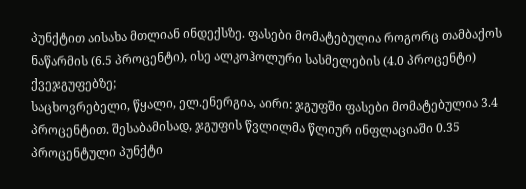პუნქტით აისახა მთლიან ინდექსზე. ფასები მომატებულია როგორც თამბაქოს ნაწარმის (6.5 პროცენტი), ისე ალკოჰოლური სასმელების (4.0 პროცენტი) ქვეჯგუფებზე;
საცხოვრებელი, წყალი, ელ.ენერგია, აირი: ჯგუფში ფასები მომატებულია 3.4 პროცენტით. შესაბამისად, ჯგუფის წვლილმა წლიურ ინფლაციაში 0.35 პროცენტული პუნქტი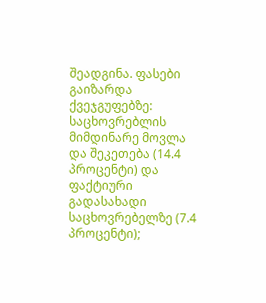შეადგინა. ფასები გაიზარდა ქვეჯგუფებზე: საცხოვრებლის მიმდინარე მოვლა და შეკეთება (14.4 პროცენტი) და ფაქტიური გადასახადი საცხოვრებელზე (7.4 პროცენტი);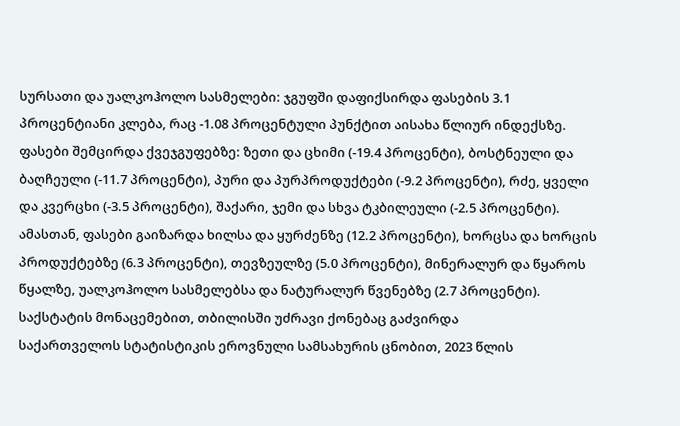სურსათი და უალკოჰოლო სასმელები: ჯგუფში დაფიქსირდა ფასების 3.1 პროცენტიანი კლება, რაც -1.08 პროცენტული პუნქტით აისახა წლიურ ინდექსზე. ფასები შემცირდა ქვეჯგუფებზე: ზეთი და ცხიმი (-19.4 პროცენტი), ბოსტნეული და ბაღჩეული (-11.7 პროცენტი), პური და პურპროდუქტები (-9.2 პროცენტი), რძე, ყველი და კვერცხი (-3.5 პროცენტი), შაქარი, ჯემი და სხვა ტკბილეული (-2.5 პროცენტი). ამასთან, ფასები გაიზარდა ხილსა და ყურძენზე (12.2 პროცენტი), ხორცსა და ხორცის პროდუქტებზე (6.3 პროცენტი), თევზეულზე (5.0 პროცენტი), მინერალურ და წყაროს წყალზე, უალკოჰოლო სასმელებსა და ნატურალურ წვენებზე (2.7 პროცენტი).
საქსტატის მონაცემებით, თბილისში უძრავი ქონებაც გაძვირდა
საქართველოს სტატისტიკის ეროვნული სამსახურის ცნობით, 2023 წლის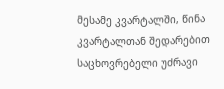მესამე კვარტალში, წინა კვარტალთან შედარებით საცხოვრებელი უძრავი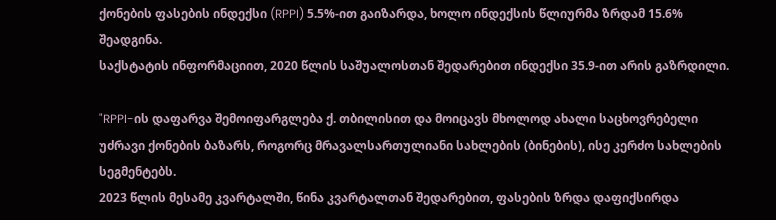ქონების ფასების ინდექსი (RPPI) 5.5%-ით გაიზარდა, ხოლო ინდექსის წლიურმა ზრდამ 15.6% შეადგინა.
საქსტატის ინფორმაციით, 2020 წლის საშუალოსთან შედარებით ინდექსი 35.9-ით არის გაზრდილი.

"RPPI-ის დაფარვა შემოიფარგლება ქ. თბილისით და მოიცავს მხოლოდ ახალი საცხოვრებელი უძრავი ქონების ბაზარს, როგორც მრავალსართულიანი სახლების (ბინების), ისე კერძო სახლების სეგმენტებს.
2023 წლის მესამე კვარტალში, წინა კვარტალთან შედარებით, ფასების ზრდა დაფიქსირდა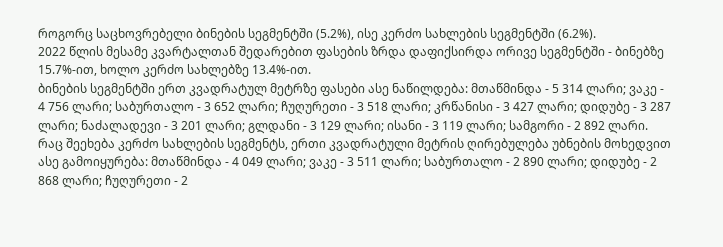როგორც საცხოვრებელი ბინების სეგმენტში (5.2%), ისე კერძო სახლების სეგმენტში (6.2%).
2022 წლის მესამე კვარტალთან შედარებით ფასების ზრდა დაფიქსირდა ორივე სეგმენტში - ბინებზე 15.7%-ით, ხოლო კერძო სახლებზე 13.4%-ით.
ბინების სეგმენტში ერთ კვადრატულ მეტრზე ფასები ასე ნაწილდება: მთაწმინდა - 5 314 ლარი; ვაკე - 4 756 ლარი; საბურთალო - 3 652 ლარი; ჩუღურეთი - 3 518 ლარი; კრწანისი - 3 427 ლარი; დიდუბე - 3 287 ლარი; ნაძალადევი - 3 201 ლარი; გლდანი - 3 129 ლარი; ისანი - 3 119 ლარი; სამგორი - 2 892 ლარი.
რაც შეეხება კერძო სახლების სეგმენტს, ერთი კვადრატული მეტრის ღირებულება უბნების მოხედვით ასე გამოიყურება: მთაწმინდა - 4 049 ლარი; ვაკე - 3 511 ლარი; საბურთალო - 2 890 ლარი; დიდუბე - 2 868 ლარი; ჩუღურეთი - 2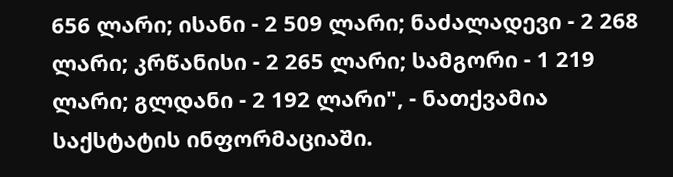656 ლარი; ისანი - 2 509 ლარი; ნაძალადევი - 2 268 ლარი; კრწანისი - 2 265 ლარი; სამგორი - 1 219 ლარი; გლდანი - 2 192 ლარი", - ნათქვამია საქსტატის ინფორმაციაში.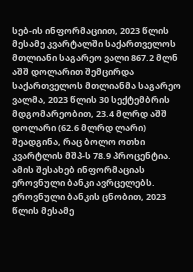სებ-ის ინფორმაციით, 2023 წლის მესამე კვარტალში საქართველოს მთლიანი საგარეო ვალი 867.2 მლნ აშშ დოლარით შემცირდა
საქართველოს მთლიანმა საგარეო ვალმა, 2023 წლის 30 სექტემბრის მდგომარეობით, 23.4 მლრდ აშშ დოლარი (62.6 მლრდ ლარი) შეადგინა, რაც ბოლო ოთხი კვარტლის მშპ-ს 78.9 პროცენტია. ამის შესახებ ინფორმაციას ეროვნული ბანკი ავრცელებს.
ეროვნული ბანკის ცნობით, 2023 წლის მესამე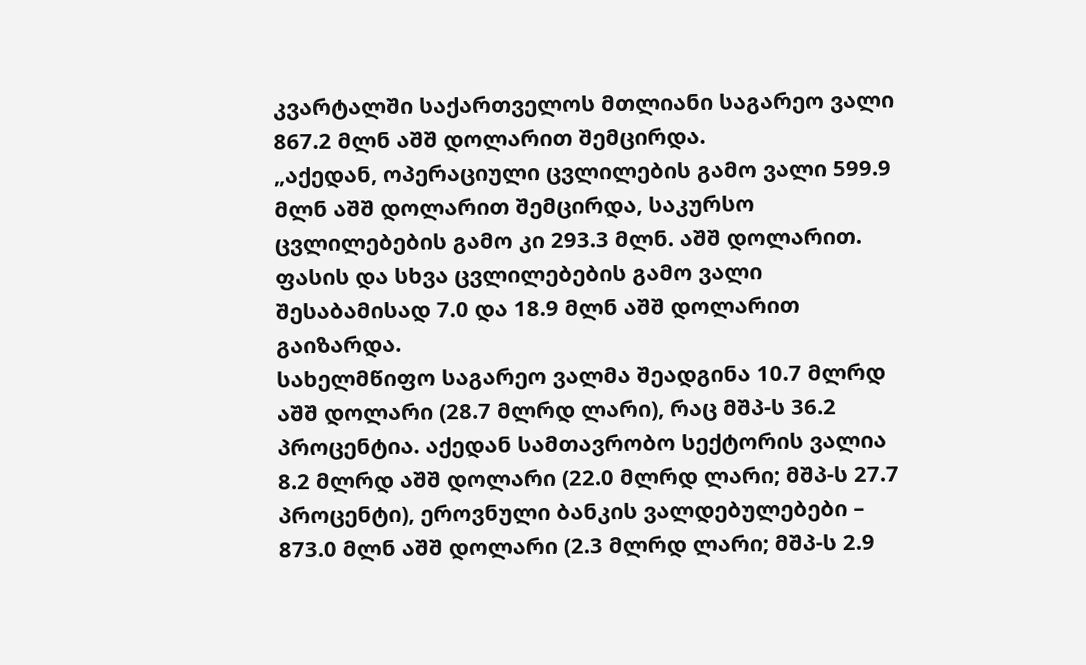კვარტალში საქართველოს მთლიანი საგარეო ვალი 867.2 მლნ აშშ დოლარით შემცირდა.
„აქედან, ოპერაციული ცვლილების გამო ვალი 599.9 მლნ აშშ დოლარით შემცირდა, საკურსო ცვლილებების გამო კი 293.3 მლნ. აშშ დოლარით. ფასის და სხვა ცვლილებების გამო ვალი შესაბამისად 7.0 და 18.9 მლნ აშშ დოლარით გაიზარდა.
სახელმწიფო საგარეო ვალმა შეადგინა 10.7 მლრდ აშშ დოლარი (28.7 მლრდ ლარი), რაც მშპ-ს 36.2 პროცენტია. აქედან სამთავრობო სექტორის ვალია 8.2 მლრდ აშშ დოლარი (22.0 მლრდ ლარი; მშპ-ს 27.7 პროცენტი), ეროვნული ბანკის ვალდებულებები – 873.0 მლნ აშშ დოლარი (2.3 მლრდ ლარი; მშპ-ს 2.9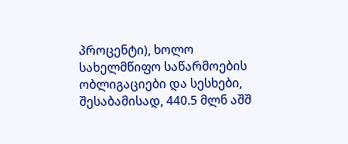პროცენტი), ხოლო სახელმწიფო საწარმოების ობლიგაციები და სესხები, შესაბამისად, 440.5 მლნ აშშ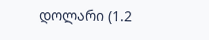დოლარი (1.2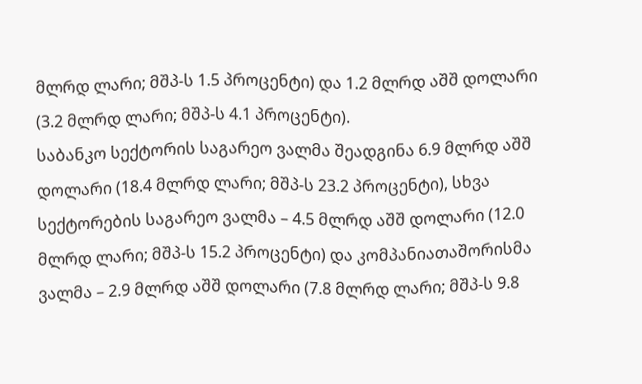მლრდ ლარი; მშპ-ს 1.5 პროცენტი) და 1.2 მლრდ აშშ დოლარი (3.2 მლრდ ლარი; მშპ-ს 4.1 პროცენტი).
საბანკო სექტორის საგარეო ვალმა შეადგინა 6.9 მლრდ აშშ დოლარი (18.4 მლრდ ლარი; მშპ-ს 23.2 პროცენტი), სხვა სექტორების საგარეო ვალმა – 4.5 მლრდ აშშ დოლარი (12.0 მლრდ ლარი; მშპ-ს 15.2 პროცენტი) და კომპანიათაშორისმა ვალმა – 2.9 მლრდ აშშ დოლარი (7.8 მლრდ ლარი; მშპ-ს 9.8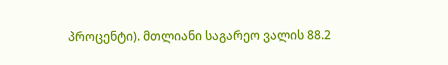პროცენტი). მთლიანი საგარეო ვალის 88.2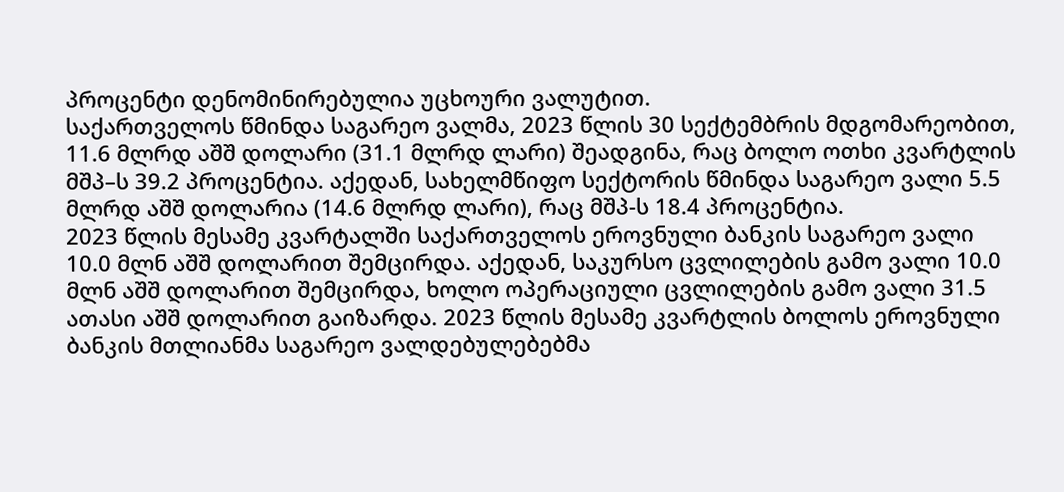პროცენტი დენომინირებულია უცხოური ვალუტით.
საქართველოს წმინდა საგარეო ვალმა, 2023 წლის 30 სექტემბრის მდგომარეობით, 11.6 მლრდ აშშ დოლარი (31.1 მლრდ ლარი) შეადგინა, რაც ბოლო ოთხი კვარტლის მშპ–ს 39.2 პროცენტია. აქედან, სახელმწიფო სექტორის წმინდა საგარეო ვალი 5.5 მლრდ აშშ დოლარია (14.6 მლრდ ლარი), რაც მშპ-ს 18.4 პროცენტია.
2023 წლის მესამე კვარტალში საქართველოს ეროვნული ბანკის საგარეო ვალი 10.0 მლნ აშშ დოლარით შემცირდა. აქედან, საკურსო ცვლილების გამო ვალი 10.0 მლნ აშშ დოლარით შემცირდა, ხოლო ოპერაციული ცვლილების გამო ვალი 31.5 ათასი აშშ დოლარით გაიზარდა. 2023 წლის მესამე კვარტლის ბოლოს ეროვნული ბანკის მთლიანმა საგარეო ვალდებულებებმა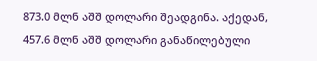873.0 მლნ აშშ დოლარი შეადგინა. აქედან, 457.6 მლნ აშშ დოლარი განაწილებული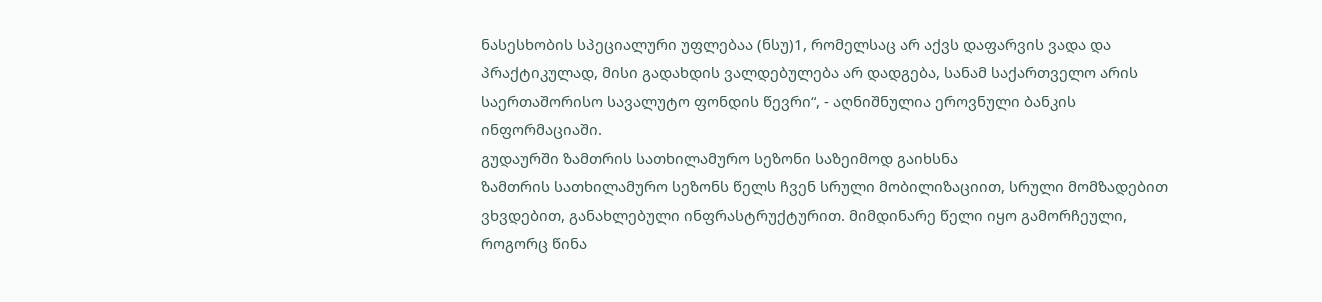ნასესხობის სპეციალური უფლებაა (ნსუ)1, რომელსაც არ აქვს დაფარვის ვადა და პრაქტიკულად, მისი გადახდის ვალდებულება არ დადგება, სანამ საქართველო არის საერთაშორისო სავალუტო ფონდის წევრი“, - აღნიშნულია ეროვნული ბანკის ინფორმაციაში.
გუდაურში ზამთრის სათხილამურო სეზონი საზეიმოდ გაიხსნა
ზამთრის სათხილამურო სეზონს წელს ჩვენ სრული მობილიზაციით, სრული მომზადებით ვხვდებით, განახლებული ინფრასტრუქტურით. მიმდინარე წელი იყო გამორჩეული, როგორც წინა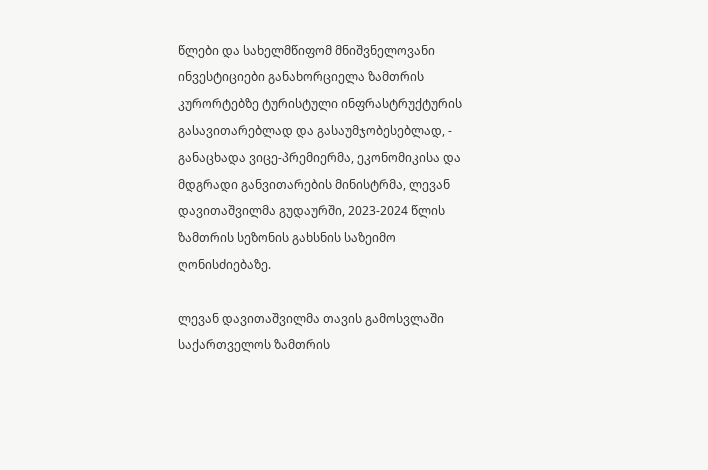წლები და სახელმწიფომ მნიშვნელოვანი ინვესტიციები განახორციელა ზამთრის კურორტებზე ტურისტული ინფრასტრუქტურის გასავითარებლად და გასაუმჯობესებლად, - განაცხადა ვიცე-პრემიერმა, ეკონომიკისა და მდგრადი განვითარების მინისტრმა, ლევან დავითაშვილმა გუდაურში, 2023-2024 წლის ზამთრის სეზონის გახსნის საზეიმო ღონისძიებაზე.

ლევან დავითაშვილმა თავის გამოსვლაში საქართველოს ზამთრის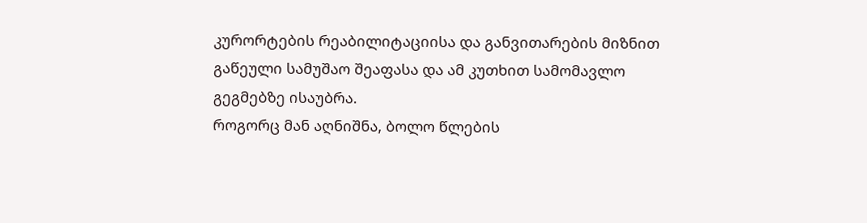კურორტების რეაბილიტაციისა და განვითარების მიზნით გაწეული სამუშაო შეაფასა და ამ კუთხით სამომავლო გეგმებზე ისაუბრა.
როგორც მან აღნიშნა, ბოლო წლების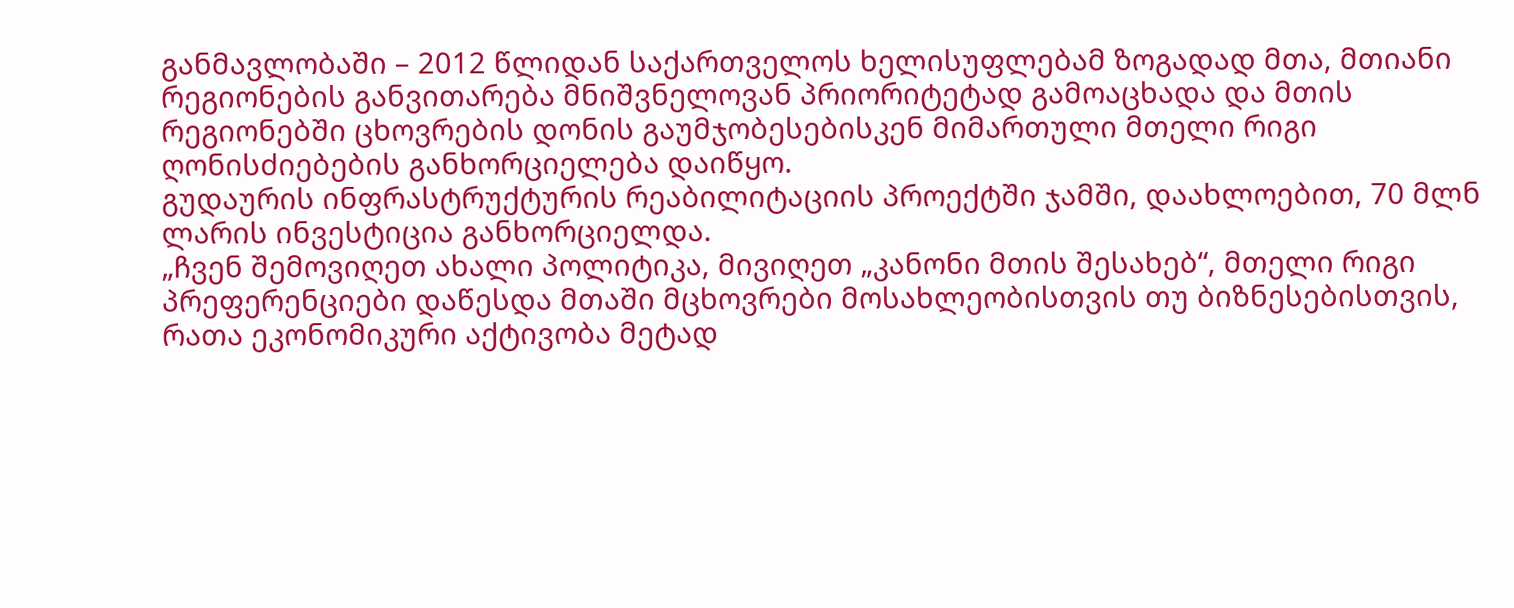განმავლობაში – 2012 წლიდან საქართველოს ხელისუფლებამ ზოგადად მთა, მთიანი რეგიონების განვითარება მნიშვნელოვან პრიორიტეტად გამოაცხადა და მთის რეგიონებში ცხოვრების დონის გაუმჯობესებისკენ მიმართული მთელი რიგი ღონისძიებების განხორციელება დაიწყო.
გუდაურის ინფრასტრუქტურის რეაბილიტაციის პროექტში ჯამში, დაახლოებით, 70 მლნ ლარის ინვესტიცია განხორციელდა.
„ჩვენ შემოვიღეთ ახალი პოლიტიკა, მივიღეთ „კანონი მთის შესახებ“, მთელი რიგი პრეფერენციები დაწესდა მთაში მცხოვრები მოსახლეობისთვის თუ ბიზნესებისთვის, რათა ეკონომიკური აქტივობა მეტად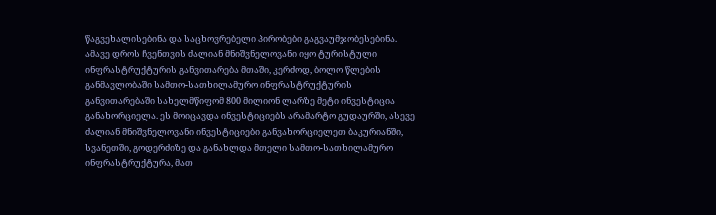წაგვეხალისებინა და საცხოვრებელი პირობები გაგვაუმჯობესებინა. ამავე დროს ჩვენთვის ძალიან მნიშვნელოვანი იყო ტურისტული ინფრასტრუქტურის განვითარება მთაში, კერძოდ, ბოლო წლების განმავლობაში სამთო-სათხილამურო ინფრასტრუქტურის განვითარებაში სახელმწიფომ 800 მილიონ ლარზე მეტი ინვესტიცია განახორციელა. ეს მოიცავდა ინვესტიციებს არამარტო გუდაურში, ასევე ძალიან მნიშვნელოვანი ინვესტიციები განვახორციელეთ ბაკურიანში, სვანეთში, გოდერძიზე და განახლდა მთელი სამთო-სათხილამურო ინფრასტრუქტურა, მათ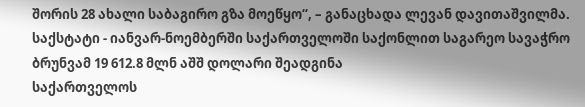შორის 28 ახალი საბაგირო გზა მოეწყო“, – განაცხადა ლევან დავითაშვილმა.
საქსტატი - იანვარ-ნოემბერში საქართველოში საქონლით საგარეო სავაჭრო ბრუნვამ 19 612.8 მლნ აშშ დოლარი შეადგინა
საქართველოს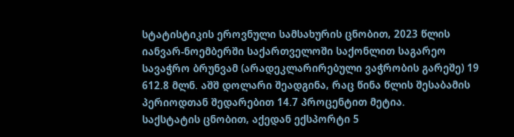სტატისტიკის ეროვნული სამსახურის ცნობით, 2023 წლის იანვარ-ნოემბერში საქართველოში საქონლით საგარეო სავაჭრო ბრუნვამ (არადეკლარირებული ვაჭრობის გარეშე) 19 612.8 მლნ. აშშ დოლარი შეადგინა, რაც წინა წლის შესაბამის პერიოდთან შედარებით 14.7 პროცენტით მეტია.
საქსტატის ცნობით, აქედან ექსპორტი 5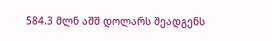584.3 მლნ აშშ დოლარს შეადგენს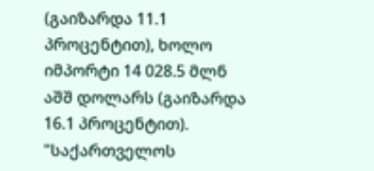(გაიზარდა 11.1 პროცენტით), ხოლო იმპორტი 14 028.5 მლნ აშშ დოლარს (გაიზარდა 16.1 პროცენტით).
"საქართველოს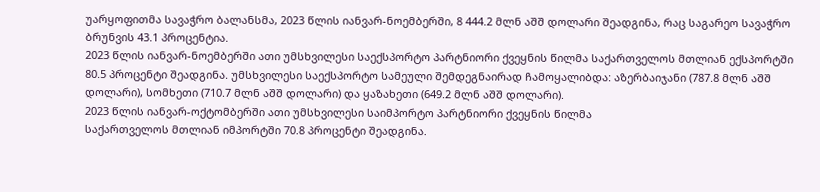უარყოფითმა სავაჭრო ბალანსმა, 2023 წლის იანვარ-ნოემბერში, 8 444.2 მლნ აშშ დოლარი შეადგინა, რაც საგარეო სავაჭრო ბრუნვის 43.1 პროცენტია.
2023 წლის იანვარ-ნოემბერში ათი უმსხვილესი საექსპორტო პარტნიორი ქვეყნის წილმა საქართველოს მთლიან ექსპორტში 80.5 პროცენტი შეადგინა. უმსხვილესი საექსპორტო სამეული შემდეგნაირად ჩამოყალიბდა: აზერბაიჯანი (787.8 მლნ აშშ დოლარი), სომხეთი (710.7 მლნ აშშ დოლარი) და ყაზახეთი (649.2 მლნ აშშ დოლარი).
2023 წლის იანვარ-ოქტომბერში ათი უმსხვილესი საიმპორტო პარტნიორი ქვეყნის წილმა
საქართველოს მთლიან იმპორტში 70.8 პროცენტი შეადგინა.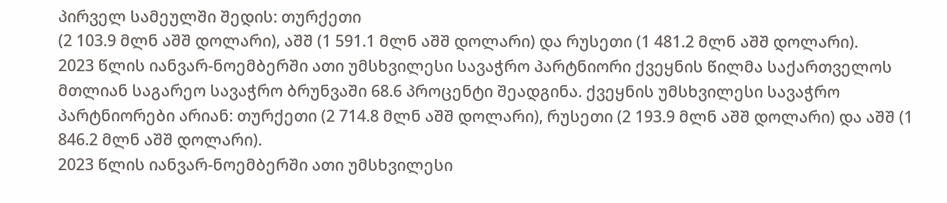პირველ სამეულში შედის: თურქეთი
(2 103.9 მლნ აშშ დოლარი), აშშ (1 591.1 მლნ აშშ დოლარი) და რუსეთი (1 481.2 მლნ აშშ დოლარი).
2023 წლის იანვარ-ნოემბერში ათი უმსხვილესი სავაჭრო პარტნიორი ქვეყნის წილმა საქართველოს მთლიან საგარეო სავაჭრო ბრუნვაში 68.6 პროცენტი შეადგინა. ქვეყნის უმსხვილესი სავაჭრო პარტნიორები არიან: თურქეთი (2 714.8 მლნ აშშ დოლარი), რუსეთი (2 193.9 მლნ აშშ დოლარი) და აშშ (1 846.2 მლნ აშშ დოლარი).
2023 წლის იანვარ-ნოემბერში ათი უმსხვილესი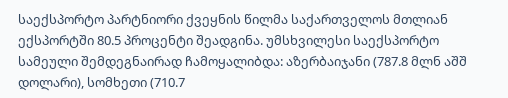საექსპორტო პარტნიორი ქვეყნის წილმა საქართველოს მთლიან ექსპორტში 80.5 პროცენტი შეადგინა. უმსხვილესი საექსპორტო სამეული შემდეგნაირად ჩამოყალიბდა: აზერბაიჯანი (787.8 მლნ აშშ დოლარი), სომხეთი (710.7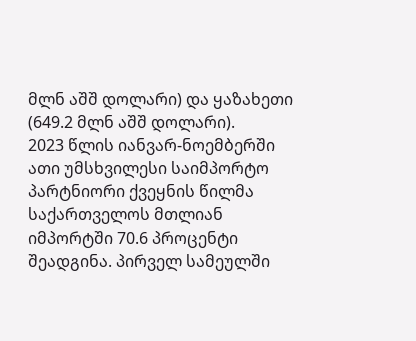მლნ აშშ დოლარი) და ყაზახეთი (649.2 მლნ აშშ დოლარი).
2023 წლის იანვარ-ნოემბერში ათი უმსხვილესი საიმპორტო პარტნიორი ქვეყნის წილმა საქართველოს მთლიან იმპორტში 70.6 პროცენტი შეადგინა. პირველ სამეულში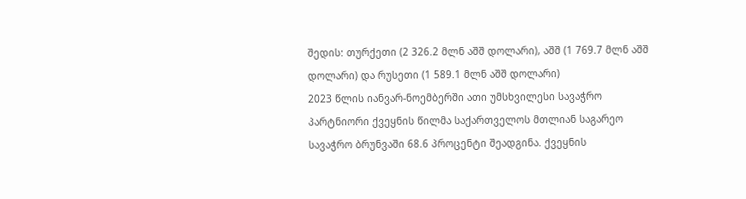შედის: თურქეთი (2 326.2 მლნ აშშ დოლარი), აშშ (1 769.7 მლნ აშშ დოლარი) და რუსეთი (1 589.1 მლნ აშშ დოლარი)
2023 წლის იანვარ-ნოემბერში ათი უმსხვილესი სავაჭრო პარტნიორი ქვეყნის წილმა საქართველოს მთლიან საგარეო სავაჭრო ბრუნვაში 68.6 პროცენტი შეადგინა. ქვეყნის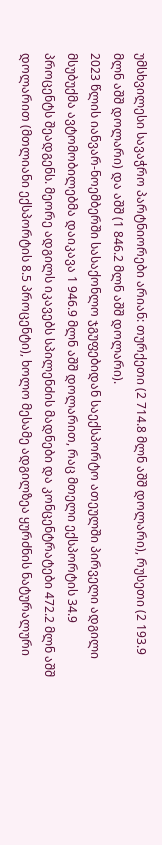უმსხვილესი სავაჭრო პარტნიორები არიან: თურქეთი (2 714.8 მლნ აშშ დოლარი), რუსეთი (2 193.9 მლნ აშშ დოლარი) და აშშ (1 846.2 მლნ აშშ დოლარი).
2023 წლის იანვარ-ნოემბერში სასაქონლო ჯგუფებიდან საექსპორტო ათეულში პირველი ადგილი მსუბუქმა ავტომობილებმა დაიკავა 1 946.9 მლნ აშშ დოლარით, რაც მთელი ექსპორტის 34.9 პროცენტს შეადგენს. მეორე ადგილს იკავებს სპილენძის მადნები და კონცენტრატები 472.2 მლნ აშშ დოლარით (მთლიანი ექსპორტის 8.5 პროცენტი), ხოლო მესამე ადგილზეა ყურძნის ნატურალური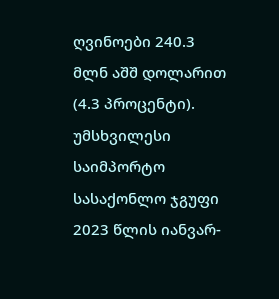ღვინოები 240.3 მლნ აშშ დოლარით (4.3 პროცენტი).
უმსხვილესი საიმპორტო სასაქონლო ჯგუფი 2023 წლის იანვარ-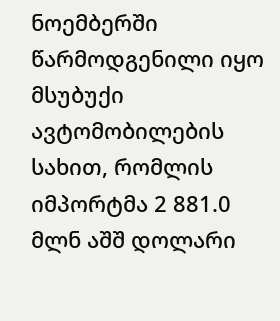ნოემბერში წარმოდგენილი იყო მსუბუქი ავტომობილების სახით, რომლის იმპორტმა 2 881.0 მლნ აშშ დოლარი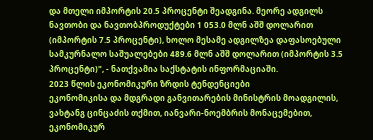და მთელი იმპორტის 20.5 პროცენტი შეადგინა. მეორე ადგილს ნავთობი და ნავთობპროდუქტები 1 053.0 მლნ აშშ დოლარით (იმპორტის 7.5 პროცენტი), ხოლო მესამე ადგილზეა დაფასოებული სამკურნალო საშუალებები 489.6 მლნ აშშ დოლარით (იმპორტის 3.5 პროცენტი)", - ნათქვამია საქსტატის ინფორმაციაში.
2023 წლის ეკონომიკური ზრდის ტენდენციები
ეკონომიკისა და მდგრადი განვითარების მინისტრის მოადგილის, ვახტანგ ცინცაძის თქმით, იანვარი-ნოემბრის მონაცემებით, ეკონომიკურ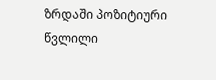ზრდაში პოზიტიური წვლილი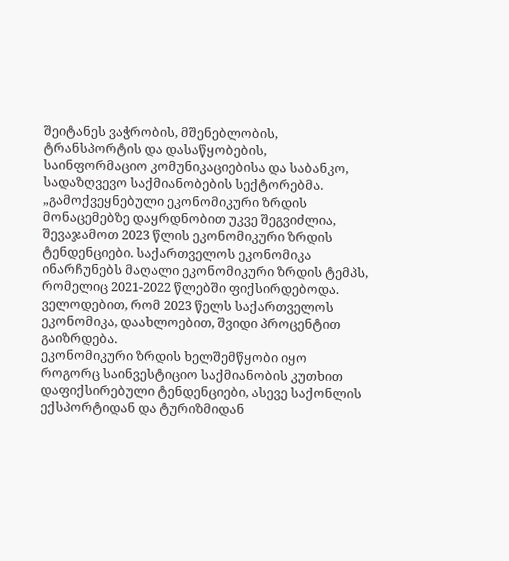შეიტანეს ვაჭრობის, მშენებლობის, ტრანსპორტის და დასაწყობების, საინფორმაციო კომუნიკაციებისა და საბანკო, სადაზღვევო საქმიანობების სექტორებმა.
„გამოქვეყნებული ეკონომიკური ზრდის მონაცემებზე დაყრდნობით უკვე შეგვიძლია, შევაჯამოთ 2023 წლის ეკონომიკური ზრდის ტენდენციები. საქართველოს ეკონომიკა ინარჩუნებს მაღალი ეკონომიკური ზრდის ტემპს, რომელიც 2021-2022 წლებში ფიქსირდებოდა. ველოდებით, რომ 2023 წელს საქართველოს ეკონომიკა, დაახლოებით, შვიდი პროცენტით გაიზრდება.
ეკონომიკური ზრდის ხელშემწყობი იყო როგორც საინვესტიციო საქმიანობის კუთხით დაფიქსირებული ტენდენციები, ასევე საქონლის ექსპორტიდან და ტურიზმიდან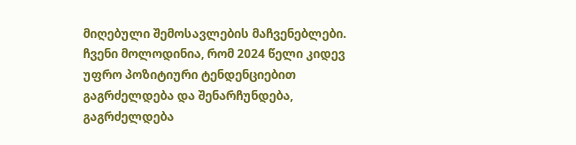მიღებული შემოსავლების მაჩვენებლები. ჩვენი მოლოდინია, რომ 2024 წელი კიდევ უფრო პოზიტიური ტენდენციებით გაგრძელდება და შენარჩუნდება, გაგრძელდება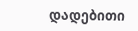დადებითი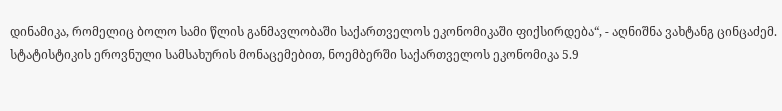დინამიკა, რომელიც ბოლო სამი წლის განმავლობაში საქართველოს ეკონომიკაში ფიქსირდება“, - აღნიშნა ვახტანგ ცინცაძემ.
სტატისტიკის ეროვნული სამსახურის მონაცემებით, ნოემბერში საქართველოს ეკონომიკა 5.9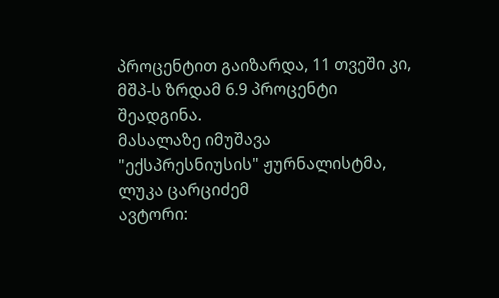პროცენტით გაიზარდა, 11 თვეში კი, მშპ-ს ზრდამ 6.9 პროცენტი შეადგინა.
მასალაზე იმუშავა "ექსპრესნიუსის" ჟურნალისტმა, ლუკა ცარციძემ
ავტორი: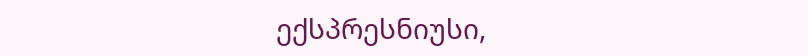ექსპრესნიუსი,